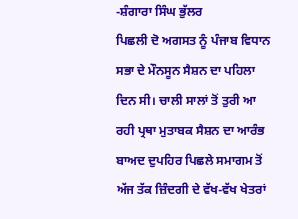-ਸ਼ੰਗਾਰਾ ਸਿੰਘ ਭੁੱਲਰ
ਪਿਛਲੀ ਦੋ ਅਗਸਤ ਨੂੰ ਪੰਜਾਬ ਵਿਧਾਨ ਸਭਾ ਦੇ ਮੌਨਸੂਨ ਸੈਸ਼ਨ ਦਾ ਪਹਿਲਾ ਦਿਨ ਸੀ। ਚਾਲੀ ਸਾਲਾਂ ਤੋਂ ਤੁਰੀ ਆ ਰਹੀ ਪ੍ਰਥਾ ਮੁਤਾਬਕ ਸੈਸ਼ਨ ਦਾ ਆਰੰਭ ਬਾਅਦ ਦੁਪਹਿਰ ਪਿਛਲੇ ਸਮਾਗਮ ਤੋਂ ਅੱਜ ਤੱਕ ਜ਼ਿੰਦਗੀ ਦੇ ਵੱਖ-ਵੱਖ ਖੇਤਰਾਂ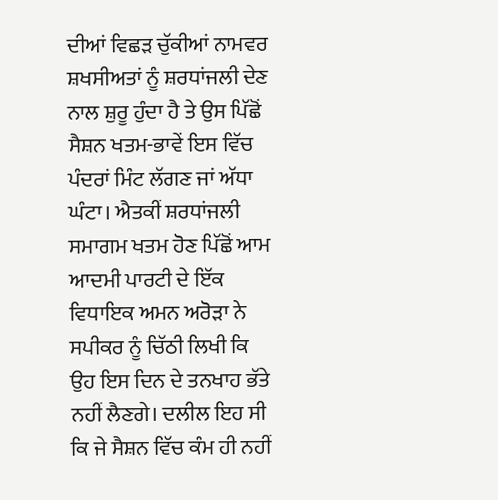ਦੀਆਂ ਵਿਛੜ ਚੁੱਕੀਆਂ ਨਾਮਵਰ ਸ਼ਖਸੀਅਤਾਂ ਨੂੰ ਸ਼ਰਧਾਂਜਲੀ ਦੇਣ ਨਾਲ ਸ਼ੁਰੂ ਹੁੰਦਾ ਹੈ ਤੇ ਉਸ ਪਿੱਛੋਂ ਸੈਸ਼ਨ ਖਤਮ-ਭਾਵੇਂ ਇਸ ਵਿੱਚ ਪੰਦਰਾਂ ਮਿੰਟ ਲੱਗਣ ਜਾਂ ਅੱਧਾ ਘੰਟਾ। ਐਤਕੀਂ ਸ਼ਰਧਾਂਜਲੀ ਸਮਾਗਮ ਖਤਮ ਹੋਣ ਪਿੱਛੋਂ ਆਮ ਆਦਮੀ ਪਾਰਟੀ ਦੇ ਇੱਕ ਵਿਧਾਇਕ ਅਮਨ ਅਰੋੜਾ ਨੇ ਸਪੀਕਰ ਨੂੰ ਚਿੱਠੀ ਲਿਖੀ ਕਿ ਉਹ ਇਸ ਦਿਨ ਦੇ ਤਨਖਾਹ ਭੱਤੇ ਨਹੀਂ ਲੈਣਗੇ। ਦਲੀਲ ਇਹ ਸੀ ਕਿ ਜੇ ਸੈਸ਼ਨ ਵਿੱਚ ਕੰਮ ਹੀ ਨਹੀਂ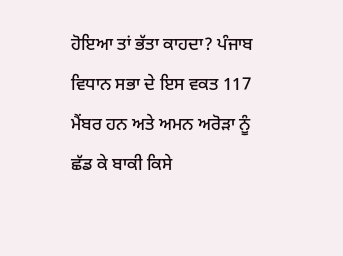ਹੋਇਆ ਤਾਂ ਭੱਤਾ ਕਾਹਦਾ? ਪੰਜਾਬ ਵਿਧਾਨ ਸਭਾ ਦੇ ਇਸ ਵਕਤ 117 ਮੈਂਬਰ ਹਨ ਅਤੇ ਅਮਨ ਅਰੋੜਾ ਨੂੰ ਛੱਡ ਕੇ ਬਾਕੀ ਕਿਸੇ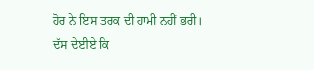ਹੋਰ ਨੇ ਇਸ ਤਰਕ ਦੀ ਹਾਮੀ ਨਹੀਂ ਭਰੀ।
ਦੱਸ ਦੇਈਏ ਕਿ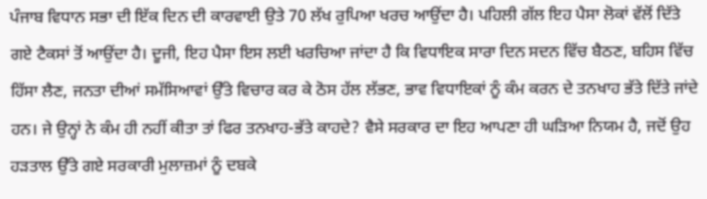ਪੰਜਾਬ ਵਿਧਾਨ ਸਭਾ ਦੀ ਇੱਕ ਦਿਨ ਦੀ ਕਾਰਵਾਈ ਉਤੇ 70 ਲੱਖ ਰੁਪਿਆ ਖਰਚ ਆਉਂਦਾ ਹੈ। ਪਹਿਲੀ ਗੱਲ ਇਹ ਪੈਸਾ ਲੋਕਾਂ ਵੱਲੋਂ ਦਿੱਤੇ ਗਏ ਟੈਕਸਾਂ ਤੋਂ ਆਉਂਦਾ ਹੈ। ਦੂਜੀ, ਇਹ ਪੈਸਾ ਇਸ ਲਈ ਖਰਚਿਆ ਜਾਂਦਾ ਹੈ ਕਿ ਵਿਧਾਇਕ ਸਾਰਾ ਦਿਨ ਸਦਨ ਵਿੱਚ ਬੈਠਣ, ਬਹਿਸ ਵਿੱਚ ਹਿੱਸਾ ਲੈਣ, ਜਨਤਾ ਦੀਆਂ ਸਮੱਸਿਆਵਾਂ ਉੱਤੇ ਵਿਚਾਰ ਕਰ ਕੇ ਠੋਸ ਹੱਲ ਲੱਭਣ, ਭਾਵ ਵਿਧਾਇਕਾਂ ਨੂੰ ਕੰਮ ਕਰਨ ਦੇ ਤਨਖਾਹ ਭੱਤੇ ਦਿੱਤੇ ਜਾਂਦੇ ਹਨ। ਜੇ ਉਨ੍ਹਾਂ ਨੇ ਕੰਮ ਹੀ ਨਹੀਂ ਕੀਤਾ ਤਾਂ ਫਿਰ ਤਨਖਾਹ-ਭੱਤੇ ਕਾਹਦੇ? ਵੈਸੇ ਸਰਕਾਰ ਦਾ ਇਹ ਆਪਣਾ ਹੀ ਘੜਿਆ ਨਿਯਮ ਹੈ, ਜਦੋਂ ਉਹ ਹੜਤਾਲ ਉੱਤੇ ਗਏ ਸਰਕਾਰੀ ਮੁਲਾਜ਼ਮਾਂ ਨੂੰ ਦਬਕੇ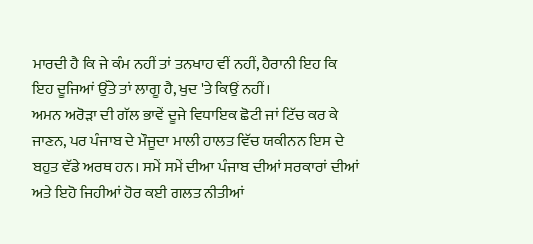ਮਾਰਦੀ ਹੈ ਕਿ ਜੇ ਕੰਮ ਨਹੀਂ ਤਾਂ ਤਨਖਾਹ ਵੀਂ ਨਹੀਂ, ਹੈਰਾਨੀ ਇਹ ਕਿ ਇਹ ਦੂਜਿਆਂ ਉੱਤੇ ਤਾਂ ਲਾਗੂ ਹੈ, ਖੁਦ 'ਤੇ ਕਿਉਂ ਨਹੀਂ।
ਅਮਨ ਅਰੋੜਾ ਦੀ ਗੱਲ ਭਾਵੇਂ ਦੂਜੇ ਵਿਧਾਇਕ ਛੋਟੀ ਜਾਂ ਟਿੱਚ ਕਰ ਕੇ ਜਾਣਨ, ਪਰ ਪੰਜਾਬ ਦੇ ਮੌਜੂਦਾ ਮਾਲੀ ਹਾਲਤ ਵਿੱਚ ਯਕੀਨਨ ਇਸ ਦੇ ਬਹੁਤ ਵੱਡੇ ਅਰਥ ਹਨ। ਸਮੇਂ ਸਮੇਂ ਦੀਆ ਪੰਜਾਬ ਦੀਆਂ ਸਰਕਾਰਾਂ ਦੀਆਂ ਅਤੇ ਇਹੋ ਜਿਹੀਆਂ ਹੋਰ ਕਈ ਗਲਤ ਨੀਤੀਆਂ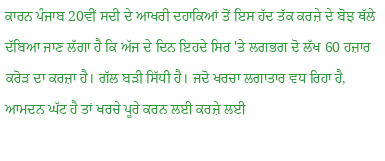ਕਾਰਨ ਪੰਜਾਬ 20ਵੀਂ ਸਦੀ ਦੇ ਆਖਰੀ ਦਹਾਕਿਆਂ ਤੋਂ ਇਸ ਹੱਦ ਤੱਕ ਕਰਜ਼ੇ ਦੇ ਬੋਝ ਥੱਲੇ ਦੱਬਿਆ ਜਾਣ ਲੱਗਾ ਹੈ ਕਿ ਅੱਜ ਦੇ ਦਿਨ ਇਹਦੇ ਸਿਰ 'ਤੇ ਲਗਭਗ ਦੋ ਲੱਖ 60 ਹਜ਼ਾਰ ਕਰੋੜ ਦਾ ਕਰਜ਼ਾ ਹੈ। ਗੱਲ ਬੜੀ ਸਿੱਧੀ ਹੈ। ਜਦੋ ਖਰਚਾ ਲਗਾਤਾਰ ਵਧ ਰਿਹਾ ਹੈ, ਆਮਦਨ ਘੱਟ ਹੈ ਤਾਂ ਖਰਚੇ ਪੂਰੇ ਕਰਨ ਲਈ ਕਰਜ਼ੇ ਲਈ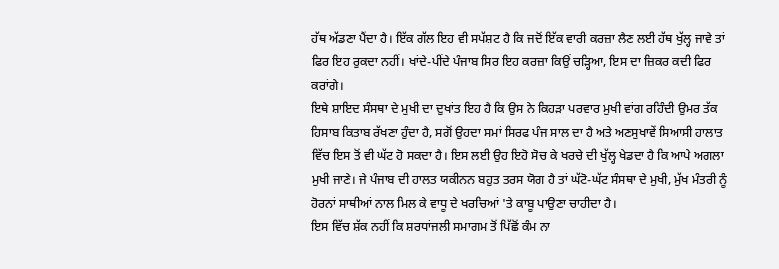ਹੱਥ ਅੱਡਣਾ ਪੈਂਦਾ ਹੈ। ਇੱਕ ਗੱਲ ਇਹ ਵੀ ਸਪੱਸ਼ਟ ਹੈ ਕਿ ਜਦੋਂ ਇੱਕ ਵਾਰੀ ਕਰਜ਼ਾ ਲੈਣ ਲਈ ਹੱਥ ਖੁੱਲ੍ਹ ਜਾਵੇ ਤਾਂ ਫਿਰ ਇਹ ਰੁਕਦਾ ਨਹੀਂ। ਖਾਂਦੇ-ਪੀਂਦੇ ਪੰਜਾਬ ਸਿਰ ਇਹ ਕਰਜ਼ਾ ਕਿਉਂ ਚੜ੍ਹਿਆ, ਇਸ ਦਾ ਜ਼ਿਕਰ ਕਦੀ ਫਿਰ ਕਰਾਂਗੇ।
ਇਥੇ ਸ਼ਾਇਦ ਸੰਸਥਾ ਦੇ ਮੁਖੀ ਦਾ ਦੁਖਾਂਤ ਇਹ ਹੈ ਕਿ ਉਸ ਨੇ ਕਿਹੜਾ ਪਰਵਾਰ ਮੁਖੀ ਵਾਂਗ ਰਹਿੰਦੀ ਉਮਰ ਤੱਕ ਹਿਸਾਬ ਕਿਤਾਬ ਰੱਖਣਾ ਹੁੰਦਾ ਹੈ, ਸਗੋਂ ਉਹਦਾ ਸਮਾਂ ਸਿਰਫ ਪੰਜ ਸਾਲ ਦਾ ਹੈ ਅਤੇ ਅਣਸੁਖਾਵੇਂ ਸਿਆਸੀ ਹਾਲਾਤ ਵਿੱਚ ਇਸ ਤੋਂ ਵੀ ਘੱਟ ਹੋ ਸਕਦਾ ਹੈ। ਇਸ ਲਈ ਉਹ ਇਹੋ ਸੋਚ ਕੇ ਖਰਚੇ ਦੀ ਖੁੱਲ੍ਹ ਖੇਡਦਾ ਹੈ ਕਿ ਆਪੇ ਅਗਲਾ ਮੁਖੀ ਜਾਣੇ। ਜੇ ਪੰਜਾਬ ਦੀ ਹਾਲਤ ਯਕੀਨਨ ਬਹੁਤ ਤਰਸ ਯੋਗ ਹੈ ਤਾਂ ਘੱਟੋ-ਘੱਟ ਸੰਸਥਾ ਦੇ ਮੁਖੀ, ਮੁੱਖ ਮੰਤਰੀ ਨੂੰ ਹੋਰਨਾਂ ਸਾਥੀਆਂ ਨਾਲ ਮਿਲ ਕੇ ਵਾਧੂ ਦੇ ਖਰਚਿਆਂ 'ਤੇ ਕਾਬੂ ਪਾਉਣਾ ਚਾਹੀਦਾ ਹੈ।
ਇਸ ਵਿੱਚ ਸ਼ੱਕ ਨਹੀਂ ਕਿ ਸ਼ਰਧਾਂਜਲੀ ਸਮਾਗਮ ਤੋਂ ਪਿੱਛੋਂ ਕੰਮ ਨਾ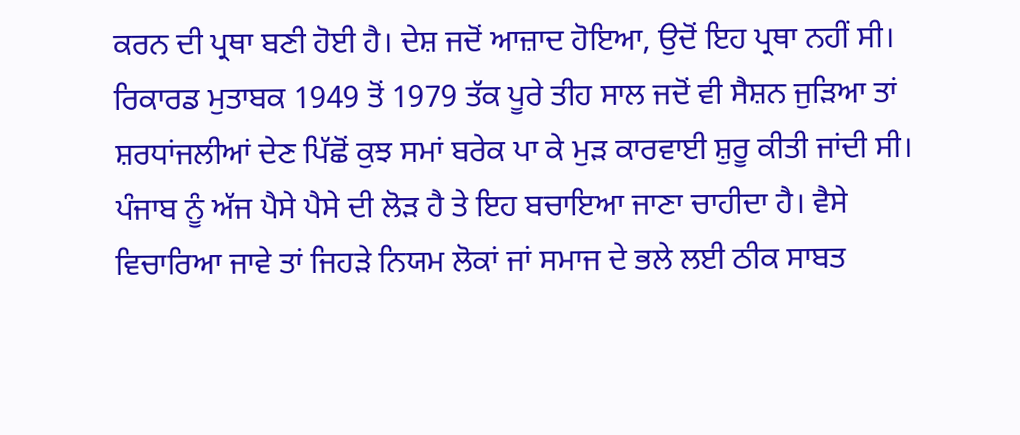ਕਰਨ ਦੀ ਪ੍ਰਥਾ ਬਣੀ ਹੋਈ ਹੈ। ਦੇਸ਼ ਜਦੋਂ ਆਜ਼ਾਦ ਹੋਇਆ, ਉਦੋਂ ਇਹ ਪ੍ਰਥਾ ਨਹੀਂ ਸੀ। ਰਿਕਾਰਡ ਮੁਤਾਬਕ 1949 ਤੋਂ 1979 ਤੱਕ ਪੂਰੇ ਤੀਹ ਸਾਲ ਜਦੋਂ ਵੀ ਸੈਸ਼ਨ ਜੁੜਿਆ ਤਾਂ ਸ਼ਰਧਾਂਜਲੀਆਂ ਦੇਣ ਪਿੱਛੋਂ ਕੁਝ ਸਮਾਂ ਬਰੇਕ ਪਾ ਕੇ ਮੁੜ ਕਾਰਵਾਈ ਸ਼ੁਰੂ ਕੀਤੀ ਜਾਂਦੀ ਸੀ। ਪੰਜਾਬ ਨੂੰ ਅੱਜ ਪੈਸੇ ਪੈਸੇ ਦੀ ਲੋੜ ਹੈ ਤੇ ਇਹ ਬਚਾਇਆ ਜਾਣਾ ਚਾਹੀਦਾ ਹੈ। ਵੈਸੇ ਵਿਚਾਰਿਆ ਜਾਵੇ ਤਾਂ ਜਿਹੜੇ ਨਿਯਮ ਲੋਕਾਂ ਜਾਂ ਸਮਾਜ ਦੇ ਭਲੇ ਲਈ ਠੀਕ ਸਾਬਤ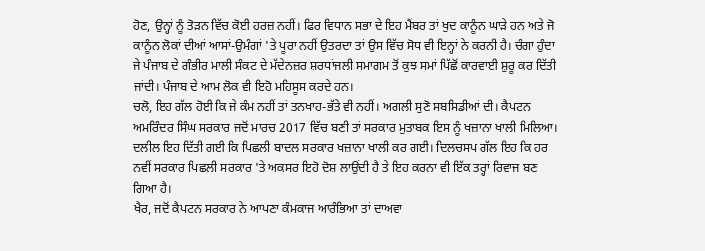ਹੋਣ, ਉਨ੍ਹਾਂ ਨੂੰ ਤੋੜਨ ਵਿੱਚ ਕੋਈ ਹਰਜ਼ ਨਹੀਂ। ਫਿਰ ਵਿਧਾਨ ਸਭਾ ਦੇ ਇਹ ਮੈਂਬਰ ਤਾਂ ਖੁਦ ਕਾਨੂੰਨ ਘਾੜੇ ਹਨ ਅਤੇ ਜੋ ਕਾਨੂੰਨ ਲੋਕਾਂ ਦੀਆਂ ਆਸਾਂ-ਉਮੰਗਾਂ 'ਤੇ ਪੂਰਾ ਨਹੀਂ ਉਤਰਦਾ ਤਾਂ ਉਸ ਵਿੱਚ ਸੋਧ ਵੀ ਇਨ੍ਹਾਂ ਨੇ ਕਰਨੀ ਹੈ। ਚੰਗਾ ਹੁੰਦਾ ਜੇ ਪੰਜਾਬ ਦੇ ਗੰਭੀਰ ਮਾਲੀ ਸੰਕਟ ਦੇ ਮੱਦੇਨਜ਼ਰ ਸ਼ਰਧਾਂਜਲੀ ਸਮਾਗਮ ਤੋਂ ਕੁਝ ਸਮਾਂ ਪਿੱਛੋਂ ਕਾਰਵਾਈ ਸ਼ੁਰੂ ਕਰ ਦਿੱਤੀ ਜਾਂਦੀ। ਪੰਜਾਬ ਦੇ ਆਮ ਲੋਕ ਵੀ ਇਹੋ ਮਹਿਸੂਸ ਕਰਦੇ ਹਨ।
ਚਲੋ, ਇਹ ਗੱਲ ਹੋਈ ਕਿ ਜੇ ਕੰਮ ਨਹੀਂ ਤਾਂ ਤਨਖਾਹ-ਭੱਤੇ ਵੀ ਨਹੀਂ। ਅਗਲੀ ਸੁਣੋ ਸਬਸਿਡੀਆਂ ਦੀ। ਕੈਪਟਨ ਅਮਰਿੰਦਰ ਸਿੰਘ ਸਰਕਾਰ ਜਦੋਂ ਮਾਰਚ 2017 ਵਿੱਚ ਬਣੀ ਤਾਂ ਸਰਕਾਰ ਮੁਤਾਬਕ ਇਸ ਨੂੰ ਖਜ਼ਾਨਾ ਖਾਲੀ ਮਿਲਿਆ। ਦਲੀਲ ਇਹ ਦਿੱਤੀ ਗਈ ਕਿ ਪਿਛਲੀ ਬਾਦਲ ਸਰਕਾਰ ਖਜ਼ਾਨਾ ਖਾਲੀ ਕਰ ਗਈ। ਦਿਲਚਸਪ ਗੱਲ ਇਹ ਕਿ ਹਰ ਨਵੀਂ ਸਰਕਾਰ ਪਿਛਲੀ ਸਰਕਾਰ 'ਤੇ ਅਕਸਰ ਇਹੋ ਦੋਸ਼ ਲਾਉਂਦੀ ਹੈ ਤੇ ਇਹ ਕਰਨਾ ਵੀ ਇੱਕ ਤਰ੍ਹਾਂ ਰਿਵਾਜ ਬਣ ਗਿਆ ਹੈ।
ਖੈਰ, ਜਦੋਂ ਕੈਪਟਨ ਸਰਕਾਰ ਨੇ ਆਪਣਾ ਕੰਮਕਾਜ ਆਰੰਭਿਆ ਤਾਂ ਦਾਅਵਾ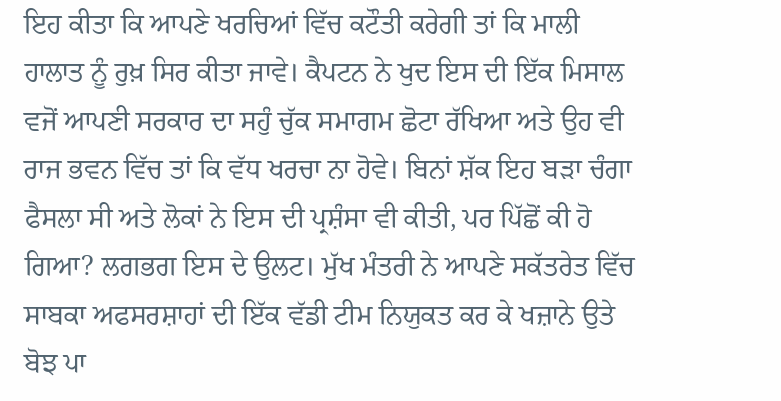ਇਹ ਕੀਤਾ ਕਿ ਆਪਣੇ ਖਰਚਿਆਂ ਵਿੱਚ ਕਟੌਤੀ ਕਰੇਗੀ ਤਾਂ ਕਿ ਮਾਲੀ ਹਾਲਾਤ ਨੂੰ ਰੁਖ਼ ਸਿਰ ਕੀਤਾ ਜਾਵੇ। ਕੈਪਟਨ ਨੇ ਖੁਦ ਇਸ ਦੀ ਇੱਕ ਮਿਸਾਲ ਵਜੋਂ ਆਪਣੀ ਸਰਕਾਰ ਦਾ ਸਹੁੰ ਚੁੱਕ ਸਮਾਗਮ ਛੋਟਾ ਰੱਖਿਆ ਅਤੇ ਉਹ ਵੀ ਰਾਜ ਭਵਨ ਵਿੱਚ ਤਾਂ ਕਿ ਵੱਧ ਖਰਚਾ ਨਾ ਹੋਵੇ। ਬਿਨਾਂ ਸ਼ੱਕ ਇਹ ਬੜਾ ਚੰਗਾ ਫੈਸਲਾ ਸੀ ਅਤੇ ਲੋਕਾਂ ਨੇ ਇਸ ਦੀ ਪ੍ਰਸ਼ੰਸਾ ਵੀ ਕੀਤੀ, ਪਰ ਪਿੱਛੋਂ ਕੀ ਹੋ ਗਿਆ? ਲਗਭਗ ਇਸ ਦੇ ਉਲਟ। ਮੁੱਖ ਮੰਤਰੀ ਨੇ ਆਪਣੇ ਸਕੱਤਰੇਤ ਵਿੱਚ ਸਾਬਕਾ ਅਫਸਰਸ਼ਾਹਾਂ ਦੀ ਇੱਕ ਵੱਡੀ ਟੀਮ ਨਿਯੁਕਤ ਕਰ ਕੇ ਖਜ਼ਾਨੇ ਉਤੇ ਬੋਝ ਪਾ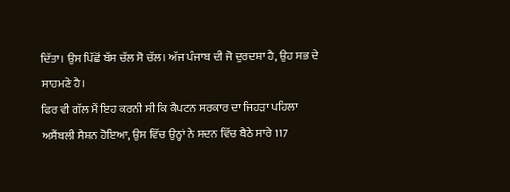ਦਿੱਤਾ। ਉਸ ਪਿੱਛੋਂ ਬੱਸ ਚੱਲ ਸੋ ਚੱਲ। ਅੱਜ ਪੰਜਾਬ ਦੀ ਜੋ ਦੁਰਦਸ਼ਾ ਹੈ, ਉਹ ਸਭ ਦੇ ਸਾਹਮਣੇ ਹੈ।
ਫਿਰ ਵੀ ਗੱਲ ਮੈਂ ਇਹ ਕਰਨੀ ਸੀ ਕਿ ਕੈਪਟਨ ਸਰਕਾਰ ਦਾ ਜਿਹੜਾ ਪਹਿਲਾ ਅਸੈਂਬਲੀ ਸੈਸ਼ਨ ਹੋਇਆ, ਉਸ ਵਿੱਚ ਉਨ੍ਹਾਂ ਨੇ ਸਦਨ ਵਿੱਚ ਬੈਠੇ ਸਾਰੇ 117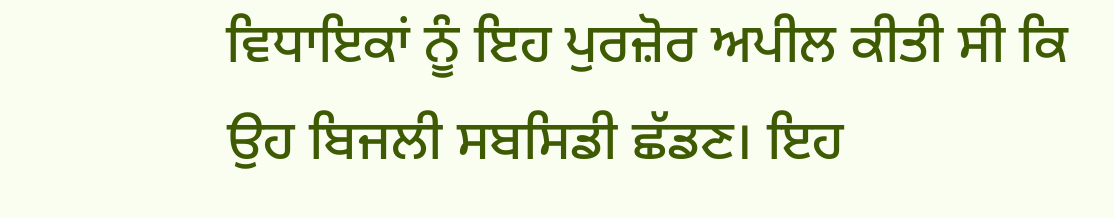ਵਿਧਾਇਕਾਂ ਨੂੰ ਇਹ ਪੁਰਜ਼ੋਰ ਅਪੀਲ ਕੀਤੀ ਸੀ ਕਿ ਉਹ ਬਿਜਲੀ ਸਬਸਿਡੀ ਛੱਡਣ। ਇਹ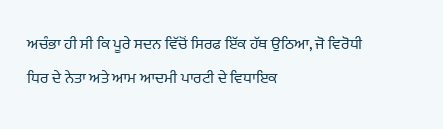ਅਚੰਭਾ ਹੀ ਸੀ ਕਿ ਪੂਰੇ ਸਦਨ ਵਿੱਚੋਂ ਸਿਰਫ ਇੱਕ ਹੱਥ ਉਠਿਆ, ਜੋ ਵਿਰੋਧੀ ਧਿਰ ਦੇ ਨੇਤਾ ਅਤੇ ਆਮ ਆਦਮੀ ਪਾਰਟੀ ਦੇ ਵਿਧਾਇਕ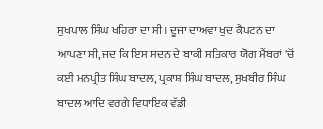ਸੁਖਪਾਲ ਸਿੰਘ ਖਹਿਰਾ ਦਾ ਸੀ। ਦੂਜਾ ਦਾਅਵਾ ਖੁਦ ਕੈਪਟਨ ਦਾ ਆਪਣਾ ਸੀ, ਜਦ ਕਿ ਇਸ ਸਦਨ ਦੇ ਬਾਕੀ ਸਤਿਕਾਰ ਯੋਗ ਮੈਂਬਰਾਂ 'ਚੋਂ ਕਈ ਮਨਪ੍ਰੀਤ ਸਿੰਘ ਬਾਦਲ, ਪ੍ਰਕਾਸ਼ ਸਿੰਘ ਬਾਦਲ, ਸੁਖਬੀਰ ਸਿੰਘ ਬਾਦਲ ਆਦਿ ਵਰਗੇ ਵਿਧਾਇਕ ਵੱਡੀ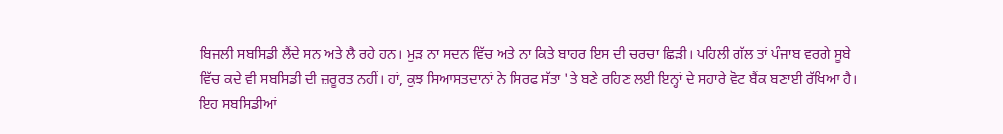ਬਿਜਲੀ ਸਬਸਿਡੀ ਲੈਂਦੇ ਸਨ ਅਤੇ ਲੈ ਰਹੇ ਹਨ। ਮੁੜ ਨਾ ਸਦਨ ਵਿੱਚ ਅਤੇ ਨਾ ਕਿਤੇ ਬਾਹਰ ਇਸ ਦੀ ਚਰਚਾ ਛਿੜੀ। ਪਹਿਲੀ ਗੱਲ ਤਾਂ ਪੰਜਾਬ ਵਰਗੇ ਸੂਬੇ ਵਿੱਚ ਕਦੇ ਵੀ ਸਬਸਿਡੀ ਦੀ ਜ਼ਰੂਰਤ ਨਹੀਂ। ਹਾਂ, ਕੁਝ ਸਿਆਸਤਦਾਨਾਂ ਨੇ ਸਿਰਫ ਸੱਤਾ 'ਤੇ ਬਣੇ ਰਹਿਣ ਲਈ ਇਨ੍ਹਾਂ ਦੇ ਸਹਾਰੇ ਵੋਟ ਬੈਂਕ ਬਣਾਈ ਰੱਖਿਆ ਹੈ। ਇਹ ਸਬਸਿਡੀਆਂ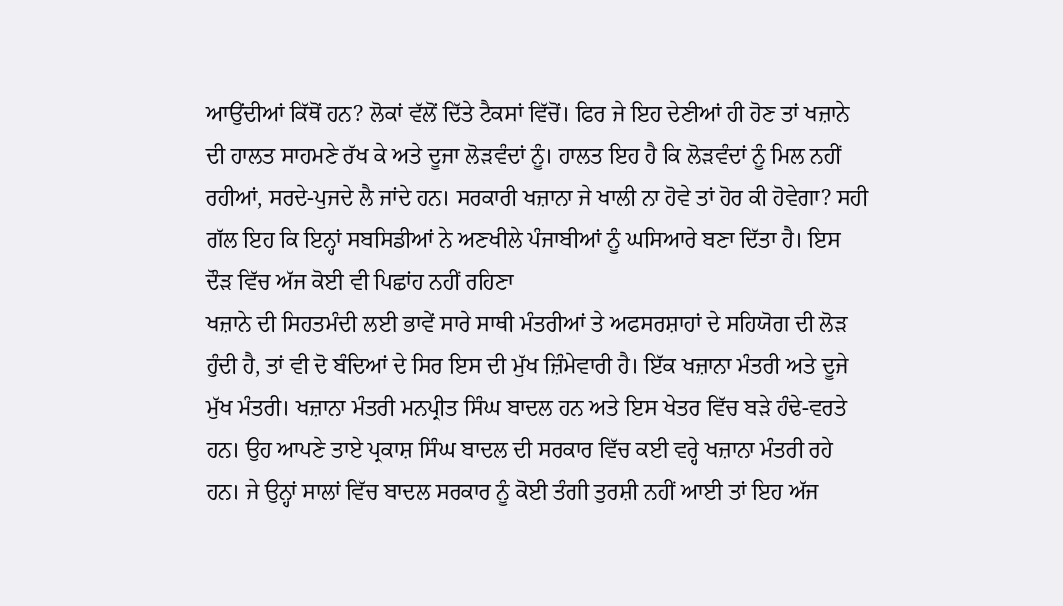ਆਉਂਦੀਆਂ ਕਿੱਥੋਂ ਹਨ? ਲੋਕਾਂ ਵੱਲੋਂ ਦਿੱਤੇ ਟੈਕਸਾਂ ਵਿੱਚੋਂ। ਫਿਰ ਜੇ ਇਹ ਦੇਣੀਆਂ ਹੀ ਹੋਣ ਤਾਂ ਖਜ਼ਾਨੇ ਦੀ ਹਾਲਤ ਸਾਹਮਣੇ ਰੱਖ ਕੇ ਅਤੇ ਦੂਜਾ ਲੋੜਵੰਦਾਂ ਨੂੰ। ਹਾਲਤ ਇਹ ਹੈ ਕਿ ਲੋੜਵੰਦਾਂ ਨੂੰ ਮਿਲ ਨਹੀਂ ਰਹੀਆਂ, ਸਰਦੇ-ਪੁਜਦੇ ਲੈ ਜਾਂਦੇ ਹਨ। ਸਰਕਾਰੀ ਖਜ਼ਾਨਾ ਜੇ ਖਾਲੀ ਨਾ ਹੋਵੇ ਤਾਂ ਹੋਰ ਕੀ ਹੋਵੇਗਾ? ਸਹੀ ਗੱਲ ਇਹ ਕਿ ਇਨ੍ਹਾਂ ਸਬਸਿਡੀਆਂ ਨੇ ਅਣਖੀਲੇ ਪੰਜਾਬੀਆਂ ਨੂੰ ਘਸਿਆਰੇ ਬਣਾ ਦਿੱਤਾ ਹੈ। ਇਸ ਦੌੜ ਵਿੱਚ ਅੱਜ ਕੋਈ ਵੀ ਪਿਛਾਂਹ ਨਹੀਂ ਰਹਿਣਾ
ਖਜ਼ਾਨੇ ਦੀ ਸਿਹਤਮੰਦੀ ਲਈ ਭਾਵੇਂ ਸਾਰੇ ਸਾਥੀ ਮੰਤਰੀਆਂ ਤੇ ਅਫਸਰਸ਼ਾਹਾਂ ਦੇ ਸਹਿਯੋਗ ਦੀ ਲੋੜ ਹੁੰਦੀ ਹੈ, ਤਾਂ ਵੀ ਦੋ ਬੰਦਿਆਂ ਦੇ ਸਿਰ ਇਸ ਦੀ ਮੁੱਖ ਜ਼ਿੰਮੇਵਾਰੀ ਹੈ। ਇੱਕ ਖਜ਼ਾਨਾ ਮੰਤਰੀ ਅਤੇ ਦੂਜੇ ਮੁੱਖ ਮੰਤਰੀ। ਖਜ਼ਾਨਾ ਮੰਤਰੀ ਮਨਪ੍ਰੀਤ ਸਿੰਘ ਬਾਦਲ ਹਨ ਅਤੇ ਇਸ ਖੇਤਰ ਵਿੱਚ ਬੜੇ ਹੰਢੇ-ਵਰਤੇ ਹਨ। ਉਹ ਆਪਣੇ ਤਾਏ ਪ੍ਰਕਾਸ਼ ਸਿੰਘ ਬਾਦਲ ਦੀ ਸਰਕਾਰ ਵਿੱਚ ਕਈ ਵਰ੍ਹੇ ਖਜ਼ਾਨਾ ਮੰਤਰੀ ਰਹੇ ਹਨ। ਜੇ ਉਨ੍ਹਾਂ ਸਾਲਾਂ ਵਿੱਚ ਬਾਦਲ ਸਰਕਾਰ ਨੂੰ ਕੋਈ ਤੰਗੀ ਤੁਰਸ਼ੀ ਨਹੀਂ ਆਈ ਤਾਂ ਇਹ ਅੱਜ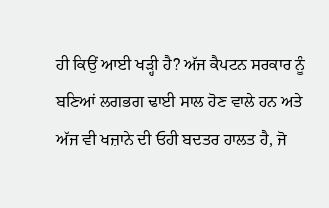ਹੀ ਕਿਉਂ ਆਈ ਖੜ੍ਹੀ ਹੈ? ਅੱਜ ਕੈਪਟਨ ਸਰਕਾਰ ਨੂੰ ਬਣਿਆਂ ਲਗਭਗ ਢਾਈ ਸਾਲ ਹੋਣ ਵਾਲੇ ਹਨ ਅਤੇ ਅੱਜ ਵੀ ਖਜ਼ਾਨੇ ਦੀ ਓਹੀ ਬਦਤਰ ਹਾਲਤ ਹੈ, ਜੋ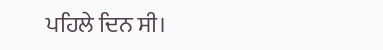ਪਹਿਲੇ ਦਿਨ ਸੀ।